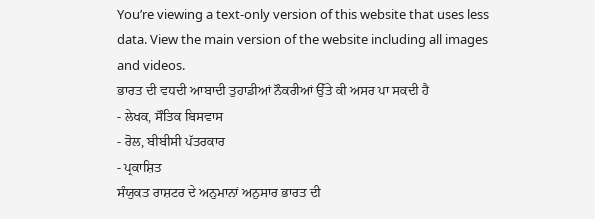You’re viewing a text-only version of this website that uses less data. View the main version of the website including all images and videos.
ਭਾਰਤ ਦੀ ਵਧਦੀ ਆਬਾਦੀ ਤੁਹਾਡੀਆਂ ਨੌਕਰੀਆਂ ਉੱਤੇ ਕੀ ਅਸਰ ਪਾ ਸਕਦੀ ਹੈ
- ਲੇਖਕ, ਸੌਤਿਕ ਬਿਸਵਾਸ
- ਰੋਲ, ਬੀਬੀਸੀ ਪੱਤਰਕਾਰ
- ਪ੍ਰਕਾਸ਼ਿਤ
ਸੰਯੁਕਤ ਰਾਸ਼ਟਰ ਦੇ ਅਨੁਮਾਨਾਂ ਅਨੁਸਾਰ ਭਾਰਤ ਦੀ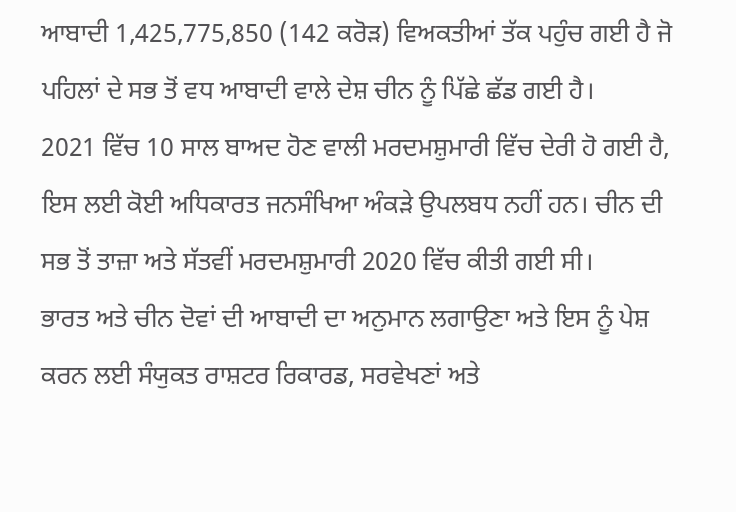ਆਬਾਦੀ 1,425,775,850 (142 ਕਰੋੜ) ਵਿਅਕਤੀਆਂ ਤੱਕ ਪਹੁੰਚ ਗਈ ਹੈ ਜੋ ਪਹਿਲਾਂ ਦੇ ਸਭ ਤੋਂ ਵਧ ਆਬਾਦੀ ਵਾਲੇ ਦੇਸ਼ ਚੀਨ ਨੂੰ ਪਿੱਛੇ ਛੱਡ ਗਈ ਹੈ।
2021 ਵਿੱਚ 10 ਸਾਲ ਬਾਅਦ ਹੋਣ ਵਾਲੀ ਮਰਦਮਸ਼ੁਮਾਰੀ ਵਿੱਚ ਦੇਰੀ ਹੋ ਗਈ ਹੈ, ਇਸ ਲਈ ਕੋਈ ਅਧਿਕਾਰਤ ਜਨਸੰਖਿਆ ਅੰਕੜੇ ਉਪਲਬਧ ਨਹੀਂ ਹਨ। ਚੀਨ ਦੀ ਸਭ ਤੋਂ ਤਾਜ਼ਾ ਅਤੇ ਸੱਤਵੀਂ ਮਰਦਮਸ਼ੁਮਾਰੀ 2020 ਵਿੱਚ ਕੀਤੀ ਗਈ ਸੀ।
ਭਾਰਤ ਅਤੇ ਚੀਨ ਦੋਵਾਂ ਦੀ ਆਬਾਦੀ ਦਾ ਅਨੁਮਾਨ ਲਗਾਉਣਾ ਅਤੇ ਇਸ ਨੂੰ ਪੇਸ਼ ਕਰਨ ਲਈ ਸੰਯੁਕਤ ਰਾਸ਼ਟਰ ਰਿਕਾਰਡ, ਸਰਵੇਖਣਾਂ ਅਤੇ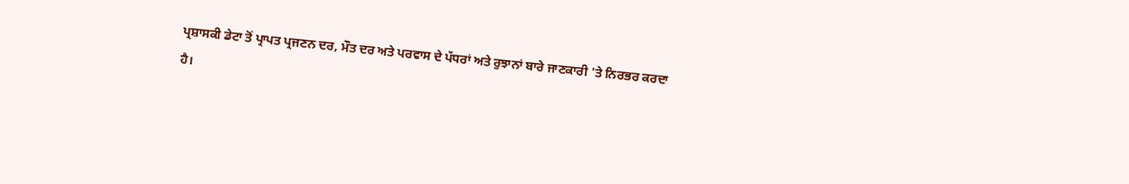ਪ੍ਰਸ਼ਾਸਕੀ ਡੇਟਾ ਤੋਂ ਪ੍ਰਾਪਤ ਪ੍ਰਜਣਨ ਦਰ, ਮੌਤ ਦਰ ਅਤੇ ਪਰਵਾਸ ਦੇ ਪੱਧਰਾਂ ਅਤੇ ਰੁਝਾਨਾਂ ਬਾਰੇ ਜਾਣਕਾਰੀ 'ਤੇ ਨਿਰਭਰ ਕਰਦਾ ਹੈ।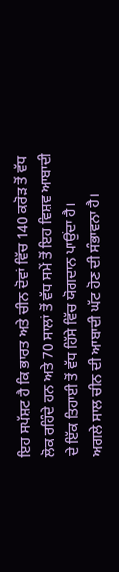ਇਹ ਸਪੱਸ਼ਟ ਹੈ ਕਿ ਭਾਰਤ ਅਤੇ ਚੀਨ ਦੋਵਾਂ ਵਿੱਚ 140 ਕਰੋੜ ਤੋਂ ਵੱਧ ਲੋਕ ਰਹਿੰਦੇ ਹਨ ਅਤੇ 70 ਸਾਲਾਂ ਤੋਂ ਵੱਧ ਸਮੇਂ ਤੋਂ ਇਹ ਵਿਸ਼ਵ ਆਬਾਦੀ ਦੇ ਇੱਕ ਤਿਹਾਈ ਤੋਂ ਵੱਧ ਹਿੱਸੇ ਵਿੱਚ ਯੋਗਦਾਨ ਪਾਉਂਦਾ ਹੈ।
ਅਗਲੇ ਸਾਲ ਚੀਨ ਦੀ ਆਬਾਦੀ ਘੱਟ ਹੋਣ ਦੀ ਸੰਭਾਵਨਾ ਹੈ।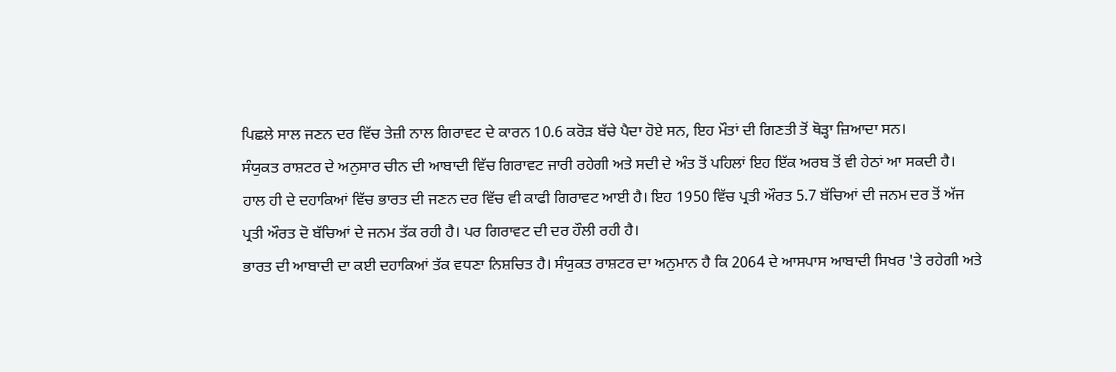ਪਿਛਲੇ ਸਾਲ ਜਣਨ ਦਰ ਵਿੱਚ ਤੇਜ਼ੀ ਨਾਲ ਗਿਰਾਵਟ ਦੇ ਕਾਰਨ 10.6 ਕਰੋੜ ਬੱਚੇ ਪੈਦਾ ਹੋਏ ਸਨ, ਇਹ ਮੌਤਾਂ ਦੀ ਗਿਣਤੀ ਤੋਂ ਥੋੜ੍ਹਾ ਜ਼ਿਆਦਾ ਸਨ।
ਸੰਯੁਕਤ ਰਾਸ਼ਟਰ ਦੇ ਅਨੁਸਾਰ ਚੀਨ ਦੀ ਆਬਾਦੀ ਵਿੱਚ ਗਿਰਾਵਟ ਜਾਰੀ ਰਹੇਗੀ ਅਤੇ ਸਦੀ ਦੇ ਅੰਤ ਤੋਂ ਪਹਿਲਾਂ ਇਹ ਇੱਕ ਅਰਬ ਤੋਂ ਵੀ ਹੇਠਾਂ ਆ ਸਕਦੀ ਹੈ।
ਹਾਲ ਹੀ ਦੇ ਦਹਾਕਿਆਂ ਵਿੱਚ ਭਾਰਤ ਦੀ ਜਣਨ ਦਰ ਵਿੱਚ ਵੀ ਕਾਫੀ ਗਿਰਾਵਟ ਆਈ ਹੈ। ਇਹ 1950 ਵਿੱਚ ਪ੍ਰਤੀ ਔਰਤ 5.7 ਬੱਚਿਆਂ ਦੀ ਜਨਮ ਦਰ ਤੋਂ ਅੱਜ ਪ੍ਰਤੀ ਔਰਤ ਦੋ ਬੱਚਿਆਂ ਦੇ ਜਨਮ ਤੱਕ ਰਹੀ ਹੈ। ਪਰ ਗਿਰਾਵਟ ਦੀ ਦਰ ਹੌਲੀ ਰਹੀ ਹੈ।
ਭਾਰਤ ਦੀ ਆਬਾਦੀ ਦਾ ਕਈ ਦਹਾਕਿਆਂ ਤੱਕ ਵਧਣਾ ਨਿਸ਼ਚਿਤ ਹੈ। ਸੰਯੁਕਤ ਰਾਸ਼ਟਰ ਦਾ ਅਨੁਮਾਨ ਹੈ ਕਿ 2064 ਦੇ ਆਸਪਾਸ ਆਬਾਦੀ ਸਿਖਰ 'ਤੇ ਰਹੇਗੀ ਅਤੇ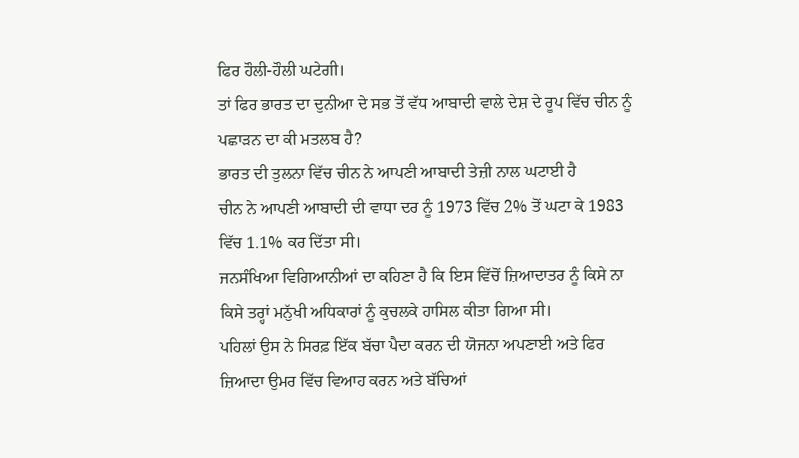ਫਿਰ ਹੌਲੀ-ਹੌਲੀ ਘਟੇਗੀ।
ਤਾਂ ਫਿਰ ਭਾਰਤ ਦਾ ਦੁਨੀਆ ਦੇ ਸਭ ਤੋਂ ਵੱਧ ਆਬਾਦੀ ਵਾਲੇ ਦੇਸ਼ ਦੇ ਰੂਪ ਵਿੱਚ ਚੀਨ ਨੂੰ ਪਛਾੜਨ ਦਾ ਕੀ ਮਤਲਬ ਹੈ?
ਭਾਰਤ ਦੀ ਤੁਲਨਾ ਵਿੱਚ ਚੀਨ ਨੇ ਆਪਣੀ ਆਬਾਦੀ ਤੇਜ਼ੀ ਨਾਲ ਘਟਾਈ ਹੈ
ਚੀਨ ਨੇ ਆਪਣੀ ਆਬਾਦੀ ਦੀ ਵਾਧਾ ਦਰ ਨੂੰ 1973 ਵਿੱਚ 2% ਤੋਂ ਘਟਾ ਕੇ 1983 ਵਿੱਚ 1.1% ਕਰ ਦਿੱਤਾ ਸੀ।
ਜਨਸੰਖਿਆ ਵਿਗਿਆਨੀਆਂ ਦਾ ਕਹਿਣਾ ਹੈ ਕਿ ਇਸ ਵਿੱਚੋਂ ਜ਼ਿਆਦਾਤਰ ਨੂੰ ਕਿਸੇ ਨਾ ਕਿਸੇ ਤਰ੍ਹਾਂ ਮਨੁੱਖੀ ਅਧਿਕਾਰਾਂ ਨੂੰ ਕੁਚਲਕੇ ਹਾਸਿਲ ਕੀਤਾ ਗਿਆ ਸੀ।
ਪਹਿਲਾਂ ਉਸ ਨੇ ਸਿਰਫ਼ ਇੱਕ ਬੱਚਾ ਪੈਦਾ ਕਰਨ ਦੀ ਯੋਜਨਾ ਅਪਣਾਈ ਅਤੇ ਫਿਰ ਜ਼ਿਆਦਾ ਉਮਰ ਵਿੱਚ ਵਿਆਹ ਕਰਨ ਅਤੇ ਬੱਚਿਆਂ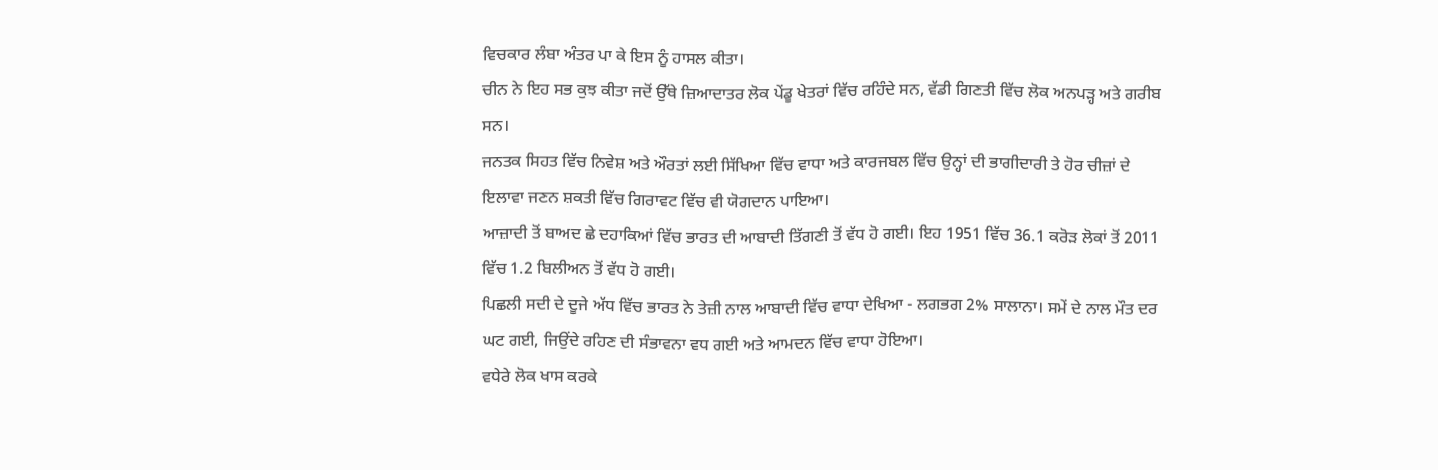ਵਿਚਕਾਰ ਲੰਬਾ ਅੰਤਰ ਪਾ ਕੇ ਇਸ ਨੂੰ ਹਾਸਲ ਕੀਤਾ।
ਚੀਨ ਨੇ ਇਹ ਸਭ ਕੁਝ ਕੀਤਾ ਜਦੋਂ ਉੱਥੇ ਜ਼ਿਆਦਾਤਰ ਲੋਕ ਪੇਂਡੂ ਖੇਤਰਾਂ ਵਿੱਚ ਰਹਿੰਦੇ ਸਨ, ਵੱਡੀ ਗਿਣਤੀ ਵਿੱਚ ਲੋਕ ਅਨਪੜ੍ਹ ਅਤੇ ਗਰੀਬ ਸਨ।
ਜਨਤਕ ਸਿਹਤ ਵਿੱਚ ਨਿਵੇਸ਼ ਅਤੇ ਔਰਤਾਂ ਲਈ ਸਿੱਖਿਆ ਵਿੱਚ ਵਾਧਾ ਅਤੇ ਕਾਰਜਬਲ ਵਿੱਚ ਉਨ੍ਹਾਂ ਦੀ ਭਾਗੀਦਾਰੀ ਤੇ ਹੋਰ ਚੀਜ਼ਾਂ ਦੇ ਇਲਾਵਾ ਜਣਨ ਸ਼ਕਤੀ ਵਿੱਚ ਗਿਰਾਵਟ ਵਿੱਚ ਵੀ ਯੋਗਦਾਨ ਪਾਇਆ।
ਆਜ਼ਾਦੀ ਤੋਂ ਬਾਅਦ ਛੇ ਦਹਾਕਿਆਂ ਵਿੱਚ ਭਾਰਤ ਦੀ ਆਬਾਦੀ ਤਿੱਗਣੀ ਤੋਂ ਵੱਧ ਹੋ ਗਈ। ਇਹ 1951 ਵਿੱਚ 36.1 ਕਰੋੜ ਲੋਕਾਂ ਤੋਂ 2011 ਵਿੱਚ 1.2 ਬਿਲੀਅਨ ਤੋਂ ਵੱਧ ਹੋ ਗਈ।
ਪਿਛਲੀ ਸਦੀ ਦੇ ਦੂਜੇ ਅੱਧ ਵਿੱਚ ਭਾਰਤ ਨੇ ਤੇਜ਼ੀ ਨਾਲ ਆਬਾਦੀ ਵਿੱਚ ਵਾਧਾ ਦੇਖਿਆ - ਲਗਭਗ 2% ਸਾਲਾਨਾ। ਸਮੇਂ ਦੇ ਨਾਲ ਮੌਤ ਦਰ ਘਟ ਗਈ, ਜਿਉਂਦੇ ਰਹਿਣ ਦੀ ਸੰਭਾਵਨਾ ਵਧ ਗਈ ਅਤੇ ਆਮਦਨ ਵਿੱਚ ਵਾਧਾ ਹੋਇਆ।
ਵਧੇਰੇ ਲੋਕ ਖਾਸ ਕਰਕੇ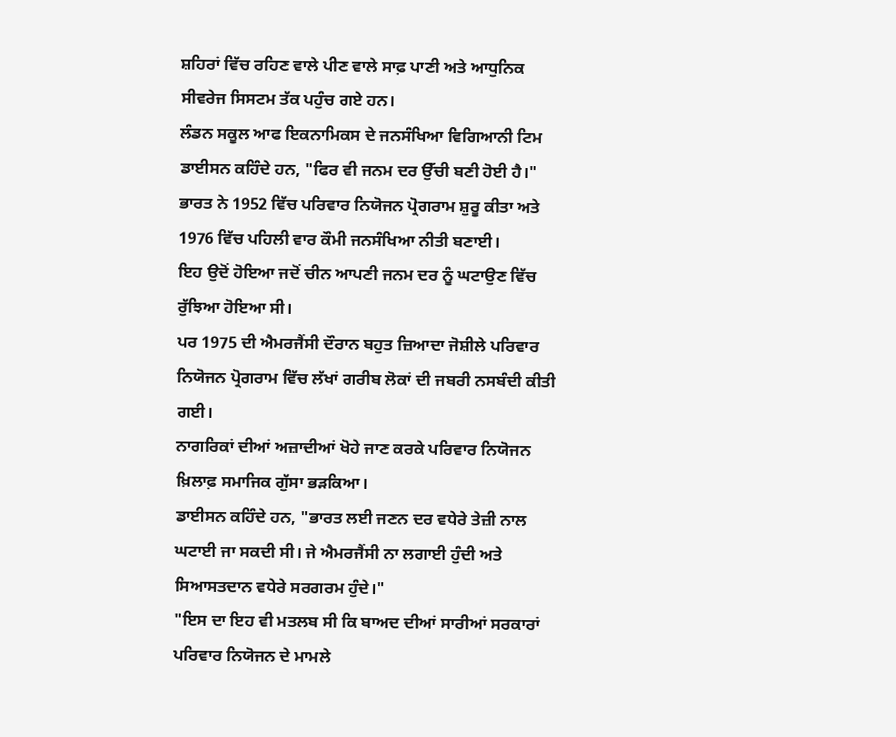ਸ਼ਹਿਰਾਂ ਵਿੱਚ ਰਹਿਣ ਵਾਲੇ ਪੀਣ ਵਾਲੇ ਸਾਫ਼ ਪਾਣੀ ਅਤੇ ਆਧੁਨਿਕ ਸੀਵਰੇਜ ਸਿਸਟਮ ਤੱਕ ਪਹੁੰਚ ਗਏ ਹਨ।
ਲੰਡਨ ਸਕੂਲ ਆਫ ਇਕਨਾਮਿਕਸ ਦੇ ਜਨਸੰਖਿਆ ਵਿਗਿਆਨੀ ਟਿਮ ਡਾਈਸਨ ਕਹਿੰਦੇ ਹਨ, "ਫਿਰ ਵੀ ਜਨਮ ਦਰ ਉੱਚੀ ਬਣੀ ਹੋਈ ਹੈ।"
ਭਾਰਤ ਨੇ 1952 ਵਿੱਚ ਪਰਿਵਾਰ ਨਿਯੋਜਨ ਪ੍ਰੋਗਰਾਮ ਸ਼ੁਰੂ ਕੀਤਾ ਅਤੇ 1976 ਵਿੱਚ ਪਹਿਲੀ ਵਾਰ ਕੌਮੀ ਜਨਸੰਖਿਆ ਨੀਤੀ ਬਣਾਈ।
ਇਹ ਉਦੋਂ ਹੋਇਆ ਜਦੋਂ ਚੀਨ ਆਪਣੀ ਜਨਮ ਦਰ ਨੂੰ ਘਟਾਉਣ ਵਿੱਚ ਰੁੱਝਿਆ ਹੋਇਆ ਸੀ।
ਪਰ 1975 ਦੀ ਐਮਰਜੈਂਸੀ ਦੌਰਾਨ ਬਹੁਤ ਜ਼ਿਆਦਾ ਜੋਸ਼ੀਲੇ ਪਰਿਵਾਰ ਨਿਯੋਜਨ ਪ੍ਰੋਗਰਾਮ ਵਿੱਚ ਲੱਖਾਂ ਗਰੀਬ ਲੋਕਾਂ ਦੀ ਜਬਰੀ ਨਸਬੰਦੀ ਕੀਤੀ ਗਈ।
ਨਾਗਰਿਕਾਂ ਦੀਆਂ ਅਜ਼ਾਦੀਆਂ ਖੋਹੇ ਜਾਣ ਕਰਕੇ ਪਰਿਵਾਰ ਨਿਯੋਜਨ ਖ਼ਿਲਾਫ਼ ਸਮਾਜਿਕ ਗੁੱਸਾ ਭੜਕਿਆ।
ਡਾਈਸਨ ਕਹਿੰਦੇ ਹਨ, "ਭਾਰਤ ਲਈ ਜਣਨ ਦਰ ਵਧੇਰੇ ਤੇਜ਼ੀ ਨਾਲ ਘਟਾਈ ਜਾ ਸਕਦੀ ਸੀ। ਜੇ ਐਮਰਜੈਂਸੀ ਨਾ ਲਗਾਈ ਹੁੰਦੀ ਅਤੇ ਸਿਆਸਤਦਾਨ ਵਧੇਰੇ ਸਰਗਰਮ ਹੁੰਦੇ।"
"ਇਸ ਦਾ ਇਹ ਵੀ ਮਤਲਬ ਸੀ ਕਿ ਬਾਅਦ ਦੀਆਂ ਸਾਰੀਆਂ ਸਰਕਾਰਾਂ ਪਰਿਵਾਰ ਨਿਯੋਜਨ ਦੇ ਮਾਮਲੇ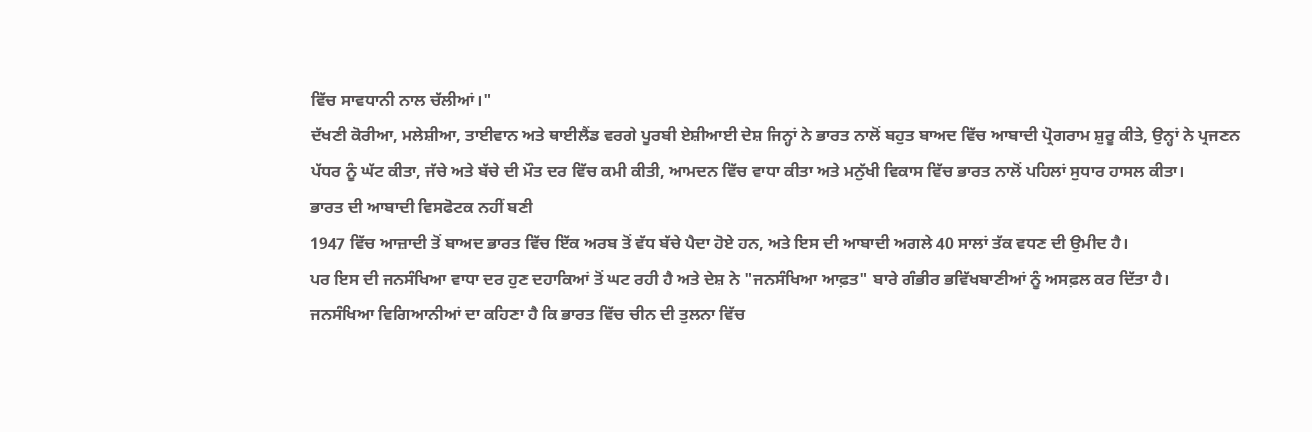ਵਿੱਚ ਸਾਵਧਾਨੀ ਨਾਲ ਚੱਲੀਆਂ।"
ਦੱਖਣੀ ਕੋਰੀਆ, ਮਲੇਸ਼ੀਆ, ਤਾਈਵਾਨ ਅਤੇ ਥਾਈਲੈਂਡ ਵਰਗੇ ਪੂਰਬੀ ਏਸ਼ੀਆਈ ਦੇਸ਼ ਜਿਨ੍ਹਾਂ ਨੇ ਭਾਰਤ ਨਾਲੋਂ ਬਹੁਤ ਬਾਅਦ ਵਿੱਚ ਆਬਾਦੀ ਪ੍ਰੋਗਰਾਮ ਸ਼ੁਰੂ ਕੀਤੇ, ਉਨ੍ਹਾਂ ਨੇ ਪ੍ਰਜਣਨ ਪੱਧਰ ਨੂੰ ਘੱਟ ਕੀਤਾ, ਜੱਚੇ ਅਤੇ ਬੱਚੇ ਦੀ ਮੌਤ ਦਰ ਵਿੱਚ ਕਮੀ ਕੀਤੀ, ਆਮਦਨ ਵਿੱਚ ਵਾਧਾ ਕੀਤਾ ਅਤੇ ਮਨੁੱਖੀ ਵਿਕਾਸ ਵਿੱਚ ਭਾਰਤ ਨਾਲੋਂ ਪਹਿਲਾਂ ਸੁਧਾਰ ਹਾਸਲ ਕੀਤਾ।
ਭਾਰਤ ਦੀ ਆਬਾਦੀ ਵਿਸਫੋਟਕ ਨਹੀਂ ਬਣੀ
1947 ਵਿੱਚ ਆਜ਼ਾਦੀ ਤੋਂ ਬਾਅਦ ਭਾਰਤ ਵਿੱਚ ਇੱਕ ਅਰਬ ਤੋਂ ਵੱਧ ਬੱਚੇ ਪੈਦਾ ਹੋਏ ਹਨ, ਅਤੇ ਇਸ ਦੀ ਆਬਾਦੀ ਅਗਲੇ 40 ਸਾਲਾਂ ਤੱਕ ਵਧਣ ਦੀ ਉਮੀਦ ਹੈ।
ਪਰ ਇਸ ਦੀ ਜਨਸੰਖਿਆ ਵਾਧਾ ਦਰ ਹੁਣ ਦਹਾਕਿਆਂ ਤੋਂ ਘਟ ਰਹੀ ਹੈ ਅਤੇ ਦੇਸ਼ ਨੇ "ਜਨਸੰਖਿਆ ਆਫ਼ਤ" ਬਾਰੇ ਗੰਭੀਰ ਭਵਿੱਖਬਾਣੀਆਂ ਨੂੰ ਅਸਫ਼ਲ ਕਰ ਦਿੱਤਾ ਹੈ।
ਜਨਸੰਖਿਆ ਵਿਗਿਆਨੀਆਂ ਦਾ ਕਹਿਣਾ ਹੈ ਕਿ ਭਾਰਤ ਵਿੱਚ ਚੀਨ ਦੀ ਤੁਲਨਾ ਵਿੱਚ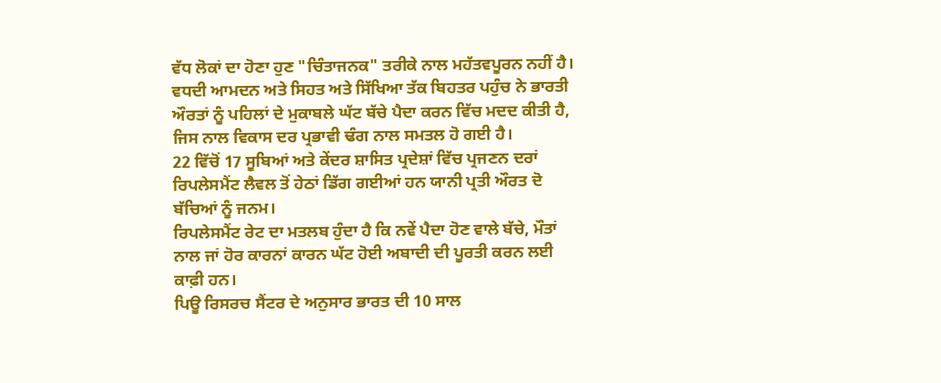ਵੱਧ ਲੋਕਾਂ ਦਾ ਹੋਣਾ ਹੁਣ "ਚਿੰਤਾਜਨਕ" ਤਰੀਕੇ ਨਾਲ ਮਹੱਤਵਪੂਰਨ ਨਹੀਂ ਹੈ।
ਵਧਦੀ ਆਮਦਨ ਅਤੇ ਸਿਹਤ ਅਤੇ ਸਿੱਖਿਆ ਤੱਕ ਬਿਹਤਰ ਪਹੁੰਚ ਨੇ ਭਾਰਤੀ ਔਰਤਾਂ ਨੂੰ ਪਹਿਲਾਂ ਦੇ ਮੁਕਾਬਲੇ ਘੱਟ ਬੱਚੇ ਪੈਦਾ ਕਰਨ ਵਿੱਚ ਮਦਦ ਕੀਤੀ ਹੈ, ਜਿਸ ਨਾਲ ਵਿਕਾਸ ਦਰ ਪ੍ਰਭਾਵੀ ਢੰਗ ਨਾਲ ਸਮਤਲ ਹੋ ਗਈ ਹੈ।
22 ਵਿੱਚੋਂ 17 ਸੂਬਿਆਂ ਅਤੇ ਕੇਂਦਰ ਸ਼ਾਸਿਤ ਪ੍ਰਦੇਸ਼ਾਂ ਵਿੱਚ ਪ੍ਰਜਣਨ ਦਰਾਂ ਰਿਪਲੇਸਮੈਂਟ ਲੈਵਲ ਤੋਂ ਹੇਠਾਂ ਡਿੱਗ ਗਈਆਂ ਹਨ ਯਾਨੀ ਪ੍ਰਤੀ ਔਰਤ ਦੋ ਬੱਚਿਆਂ ਨੂੰ ਜਨਮ।
ਰਿਪਲੇਸਮੈਂਟ ਰੇਟ ਦਾ ਮਤਲਬ ਹੁੰਦਾ ਹੈ ਕਿ ਨਵੇਂ ਪੈਦਾ ਹੋਣ ਵਾਲੇ ਬੱਚੇ, ਮੌਤਾਂ ਨਾਲ ਜਾਂ ਹੋਰ ਕਾਰਨਾਂ ਕਾਰਨ ਘੱਟ ਹੋਈ ਅਬਾਦੀ ਦੀ ਪੂਰਤੀ ਕਰਨ ਲਈ ਕਾਫ਼ੀ ਹਨ।
ਪਿਊ ਰਿਸਰਚ ਸੈਂਟਰ ਦੇ ਅਨੁਸਾਰ ਭਾਰਤ ਦੀ 10 ਸਾਲ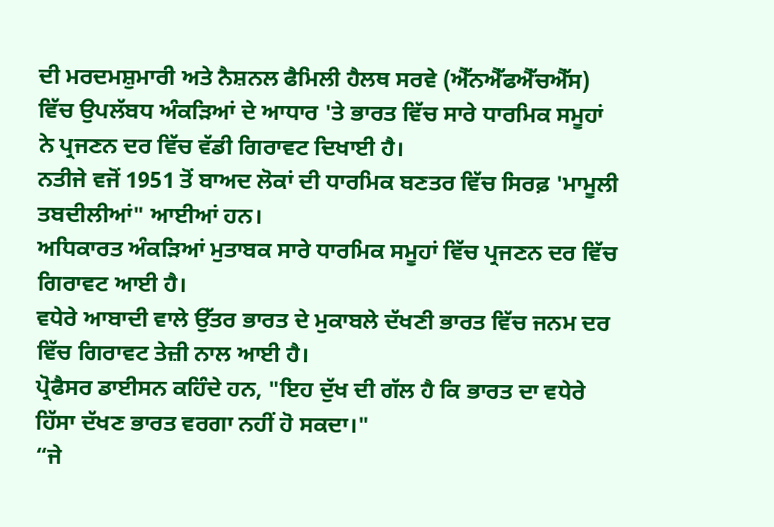ਦੀ ਮਰਦਮਸ਼ੁਮਾਰੀ ਅਤੇ ਨੈਸ਼ਨਲ ਫੈਮਿਲੀ ਹੈਲਥ ਸਰਵੇ (ਐੱਨਐੱਫਐੱਚਐੱਸ) ਵਿੱਚ ਉਪਲੱਬਧ ਅੰਕੜਿਆਂ ਦੇ ਆਧਾਰ 'ਤੇ ਭਾਰਤ ਵਿੱਚ ਸਾਰੇ ਧਾਰਮਿਕ ਸਮੂਹਾਂ ਨੇ ਪ੍ਰਜਣਨ ਦਰ ਵਿੱਚ ਵੱਡੀ ਗਿਰਾਵਟ ਦਿਖਾਈ ਹੈ।
ਨਤੀਜੇ ਵਜੋਂ 1951 ਤੋਂ ਬਾਅਦ ਲੋਕਾਂ ਦੀ ਧਾਰਮਿਕ ਬਣਤਰ ਵਿੱਚ ਸਿਰਫ਼ 'ਮਾਮੂਲੀ ਤਬਦੀਲੀਆਂ" ਆਈਆਂ ਹਨ।
ਅਧਿਕਾਰਤ ਅੰਕੜਿਆਂ ਮੁਤਾਬਕ ਸਾਰੇ ਧਾਰਮਿਕ ਸਮੂਹਾਂ ਵਿੱਚ ਪ੍ਰਜਣਨ ਦਰ ਵਿੱਚ ਗਿਰਾਵਟ ਆਈ ਹੈ।
ਵਧੇਰੇ ਆਬਾਦੀ ਵਾਲੇ ਉੱਤਰ ਭਾਰਤ ਦੇ ਮੁਕਾਬਲੇ ਦੱਖਣੀ ਭਾਰਤ ਵਿੱਚ ਜਨਮ ਦਰ ਵਿੱਚ ਗਿਰਾਵਟ ਤੇਜ਼ੀ ਨਾਲ ਆਈ ਹੈ।
ਪ੍ਰੋਫੈਸਰ ਡਾਈਸਨ ਕਹਿੰਦੇ ਹਨ, "ਇਹ ਦੁੱਖ ਦੀ ਗੱਲ ਹੈ ਕਿ ਭਾਰਤ ਦਾ ਵਧੇਰੇ ਹਿੱਸਾ ਦੱਖਣ ਭਾਰਤ ਵਰਗਾ ਨਹੀਂ ਹੋ ਸਕਦਾ।"
“ਜੇ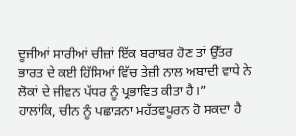ਦੂਜੀਆਂ ਸਾਰੀਆਂ ਚੀਜ਼ਾਂ ਇੱਕ ਬਰਾਬਰ ਹੋਣ ਤਾਂ ਉੱਤਰ ਭਾਰਤ ਦੇ ਕਈ ਹਿੱਸਿਆਂ ਵਿੱਚ ਤੇਜ਼ੀ ਨਾਲ ਅਬਾਦੀ ਵਾਧੇ ਨੇ ਲੋਕਾਂ ਦੇ ਜੀਵਨ ਪੱਧਰ ਨੂੰ ਪ੍ਰਭਾਵਿਤ ਕੀਤਾ ਹੈ।”
ਹਾਲਾਂਕਿ, ਚੀਨ ਨੂੰ ਪਛਾੜਨਾ ਮਹੱਤਵਪੂਰਨ ਹੋ ਸਕਦਾ ਹੈ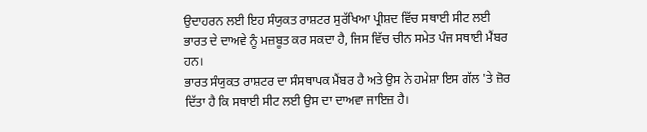ਉਦਾਹਰਨ ਲਈ ਇਹ ਸੰਯੁਕਤ ਰਾਸ਼ਟਰ ਸੁਰੱਖਿਆ ਪ੍ਰੀਸ਼ਦ ਵਿੱਚ ਸਥਾਈ ਸੀਟ ਲਈ ਭਾਰਤ ਦੇ ਦਾਅਵੇ ਨੂੰ ਮਜ਼ਬੂਤ ਕਰ ਸਕਦਾ ਹੈ, ਜਿਸ ਵਿੱਚ ਚੀਨ ਸਮੇਤ ਪੰਜ ਸਥਾਈ ਮੈਂਬਰ ਹਨ।
ਭਾਰਤ ਸੰਯੁਕਤ ਰਾਸ਼ਟਰ ਦਾ ਸੰਸਥਾਪਕ ਮੈਂਬਰ ਹੈ ਅਤੇ ਉਸ ਨੇ ਹਮੇਸ਼ਾ ਇਸ ਗੱਲ 'ਤੇ ਜ਼ੋਰ ਦਿੱਤਾ ਹੈ ਕਿ ਸਥਾਈ ਸੀਟ ਲਈ ਉਸ ਦਾ ਦਾਅਵਾ ਜਾਇਜ਼ ਹੈ।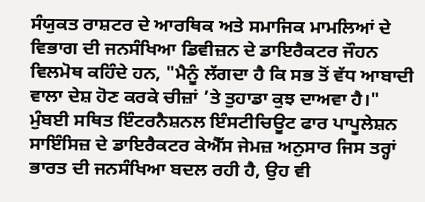ਸੰਯੁਕਤ ਰਾਸ਼ਟਰ ਦੇ ਆਰਥਿਕ ਅਤੇ ਸਮਾਜਿਕ ਮਾਮਲਿਆਂ ਦੇ ਵਿਭਾਗ ਦੀ ਜਨਸੰਖਿਆ ਡਿਵੀਜ਼ਨ ਦੇ ਡਾਇਰੈਕਟਰ ਜੌਹਨ ਵਿਲਮੋਥ ਕਹਿੰਦੇ ਹਨ, "ਮੈਨੂੰ ਲੱਗਦਾ ਹੈ ਕਿ ਸਭ ਤੋਂ ਵੱਧ ਆਬਾਦੀ ਵਾਲਾ ਦੇਸ਼ ਹੋਣ ਕਰਕੇ ਚੀਜ਼ਾਂ ’ਤੇ ਤੁਹਾਡਾ ਕੁਝ ਦਾਅਵਾ ਹੈ।"
ਮੁੰਬਈ ਸਥਿਤ ਇੰਟਰਨੈਸ਼ਨਲ ਇੰਸਟੀਚਿਊਟ ਫਾਰ ਪਾਪੂਲੇਸ਼ਨ ਸਾਇੰਸਿਜ਼ ਦੇ ਡਾਇਰੈਕਟਰ ਕੇਐੱਸ ਜੇਮਜ਼ ਅਨੁਸਾਰ ਜਿਸ ਤਰ੍ਹਾਂ ਭਾਰਤ ਦੀ ਜਨਸੰਖਿਆ ਬਦਲ ਰਹੀ ਹੈ, ਉਹ ਵੀ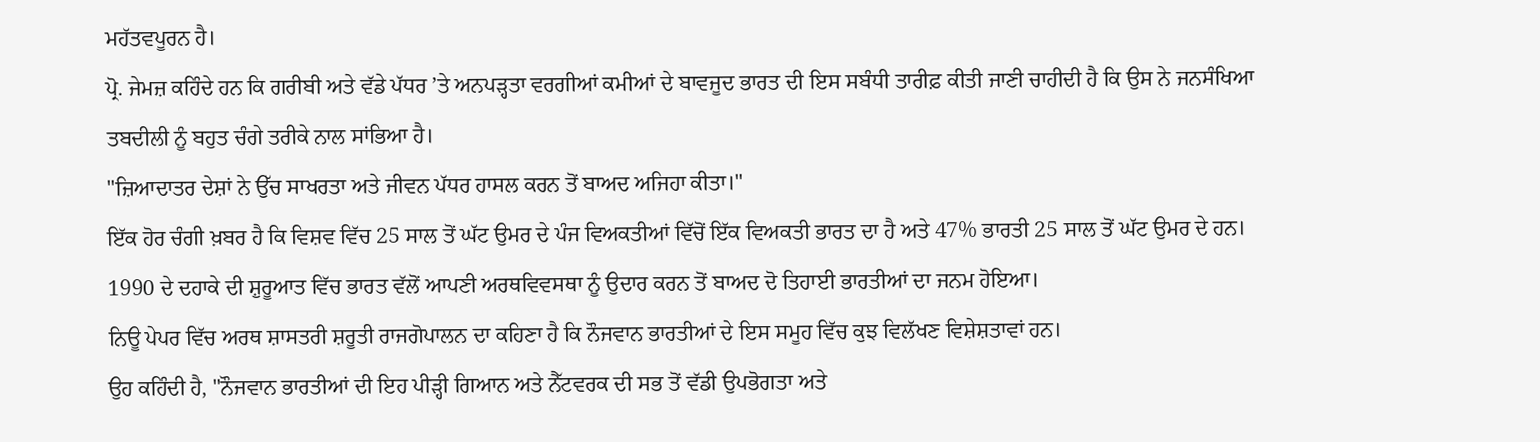ਮਹੱਤਵਪੂਰਨ ਹੈ।
ਪ੍ਰੋ. ਜੇਮਜ਼ ਕਹਿੰਦੇ ਹਨ ਕਿ ਗਰੀਬੀ ਅਤੇ ਵੱਡੇ ਪੱਧਰ ’ਤੇ ਅਨਪੜ੍ਹਤਾ ਵਰਗੀਆਂ ਕਮੀਆਂ ਦੇ ਬਾਵਜੂਦ ਭਾਰਤ ਦੀ ਇਸ ਸਬੰਧੀ ਤਾਰੀਫ਼ ਕੀਤੀ ਜਾਣੀ ਚਾਹੀਦੀ ਹੈ ਕਿ ਉਸ ਨੇ ਜਨਸੰਖਿਆ ਤਬਦੀਲੀ ਨੂੰ ਬਹੁਤ ਚੰਗੇ ਤਰੀਕੇ ਨਾਲ ਸਾਂਭਿਆ ਹੈ।
"ਜ਼ਿਆਦਾਤਰ ਦੇਸ਼ਾਂ ਨੇ ਉੱਚ ਸਾਖਰਤਾ ਅਤੇ ਜੀਵਨ ਪੱਧਰ ਹਾਸਲ ਕਰਨ ਤੋਂ ਬਾਅਦ ਅਜਿਹਾ ਕੀਤਾ।"
ਇੱਕ ਹੋਰ ਚੰਗੀ ਖ਼ਬਰ ਹੈ ਕਿ ਵਿਸ਼ਵ ਵਿੱਚ 25 ਸਾਲ ਤੋਂ ਘੱਟ ਉਮਰ ਦੇ ਪੰਜ ਵਿਅਕਤੀਆਂ ਵਿੱਚੋਂ ਇੱਕ ਵਿਅਕਤੀ ਭਾਰਤ ਦਾ ਹੈ ਅਤੇ 47% ਭਾਰਤੀ 25 ਸਾਲ ਤੋਂ ਘੱਟ ਉਮਰ ਦੇ ਹਨ।
1990 ਦੇ ਦਹਾਕੇ ਦੀ ਸ਼ੁਰੂਆਤ ਵਿੱਚ ਭਾਰਤ ਵੱਲੋਂ ਆਪਣੀ ਅਰਥਵਿਵਸਥਾ ਨੂੰ ਉਦਾਰ ਕਰਨ ਤੋਂ ਬਾਅਦ ਦੋ ਤਿਹਾਈ ਭਾਰਤੀਆਂ ਦਾ ਜਨਮ ਹੋਇਆ।
ਨਿਊ ਪੇਪਰ ਵਿੱਚ ਅਰਥ ਸ਼ਾਸਤਰੀ ਸ਼ਰੂਤੀ ਰਾਜਗੋਪਾਲਨ ਦਾ ਕਹਿਣਾ ਹੈ ਕਿ ਨੌਜਵਾਨ ਭਾਰਤੀਆਂ ਦੇ ਇਸ ਸਮੂਹ ਵਿੱਚ ਕੁਝ ਵਿਲੱਖਣ ਵਿਸ਼ੇਸ਼ਤਾਵਾਂ ਹਨ।
ਉਹ ਕਹਿੰਦੀ ਹੈ, "ਨੌਜਵਾਨ ਭਾਰਤੀਆਂ ਦੀ ਇਹ ਪੀੜ੍ਹੀ ਗਿਆਨ ਅਤੇ ਨੈੱਟਵਰਕ ਦੀ ਸਭ ਤੋਂ ਵੱਡੀ ਉਪਭੋਗਤਾ ਅਤੇ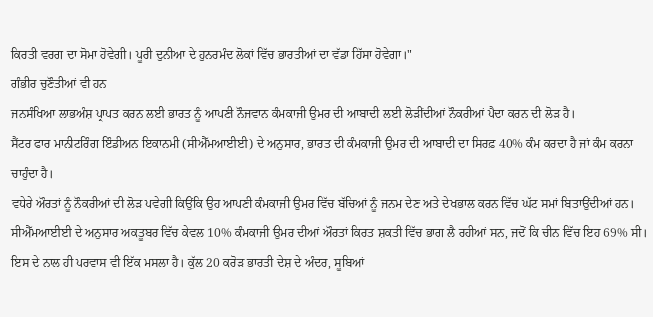ਕਿਰਤੀ ਵਰਗ ਦਾ ਸੋਮਾ ਹੋਵੇਗੀ। ਪੂਰੀ ਦੁਨੀਆ ਦੇ ਹੁਨਰਮੰਦ ਲੋਕਾਂ ਵਿੱਚ ਭਾਰਤੀਆਂ ਦਾ ਵੱਡਾ ਹਿੱਸਾ ਹੋਵੇਗਾ।"
ਗੰਭੀਰ ਚੁਣੌਤੀਆਂ ਵੀ ਹਨ
ਜਨਸੰਖਿਆ ਲਾਭਅੰਸ਼ ਪ੍ਰਾਪਤ ਕਰਨ ਲਈ ਭਾਰਤ ਨੂੰ ਆਪਣੀ ਨੌਜਵਾਨ ਕੰਮਕਾਜੀ ਉਮਰ ਦੀ ਆਬਾਦੀ ਲਈ ਲੋੜੀਂਦੀਆਂ ਨੌਕਰੀਆਂ ਪੈਦਾ ਕਰਨ ਦੀ ਲੋੜ ਹੈ।
ਸੈਂਟਰ ਫਾਰ ਮਾਨੀਟਰਿੰਗ ਇੰਡੀਅਨ ਇਕਾਨਮੀ (ਸੀਐੱਮਆਈਈ) ਦੇ ਅਨੁਸਾਰ, ਭਾਰਤ ਦੀ ਕੰਮਕਾਜੀ ਉਮਰ ਦੀ ਆਬਾਦੀ ਦਾ ਸਿਰਫ਼ 40% ਕੰਮ ਕਰਦਾ ਹੈ ਜਾਂ ਕੰਮ ਕਰਨਾ ਚਾਹੁੰਦਾ ਹੈ।
ਵਧੇਰੇ ਔਰਤਾਂ ਨੂੰ ਨੌਕਰੀਆਂ ਦੀ ਲੋੜ ਪਵੇਗੀ ਕਿਉਂਕਿ ਉਹ ਆਪਣੀ ਕੰਮਕਾਜੀ ਉਮਰ ਵਿੱਚ ਬੱਚਿਆਂ ਨੂੰ ਜਨਮ ਦੇਣ ਅਤੇ ਦੇਖਭਾਲ ਕਰਨ ਵਿੱਚ ਘੱਟ ਸਮਾਂ ਬਿਤਾਉਂਦੀਆਂ ਹਨ।
ਸੀਐੱਮਆਈਈ ਦੇ ਅਨੁਸਾਰ ਅਕਤੂਬਰ ਵਿੱਚ ਕੇਵਲ 10% ਕੰਮਕਾਜੀ ਉਮਰ ਦੀਆਂ ਔਰਤਾਂ ਕਿਰਤ ਸ਼ਕਤੀ ਵਿੱਚ ਭਾਗ ਲੈ ਰਹੀਆਂ ਸਨ, ਜਦੋਂ ਕਿ ਚੀਨ ਵਿੱਚ ਇਹ 69% ਸੀ।
ਇਸ ਦੇ ਨਾਲ ਹੀ ਪਰਵਾਸ ਵੀ ਇੱਕ ਮਸਲਾ ਹੈ। ਕੁੱਲ 20 ਕਰੋੜ ਭਾਰਤੀ ਦੇਸ਼ ਦੇ ਅੰਦਰ, ਸੂਬਿਆਂ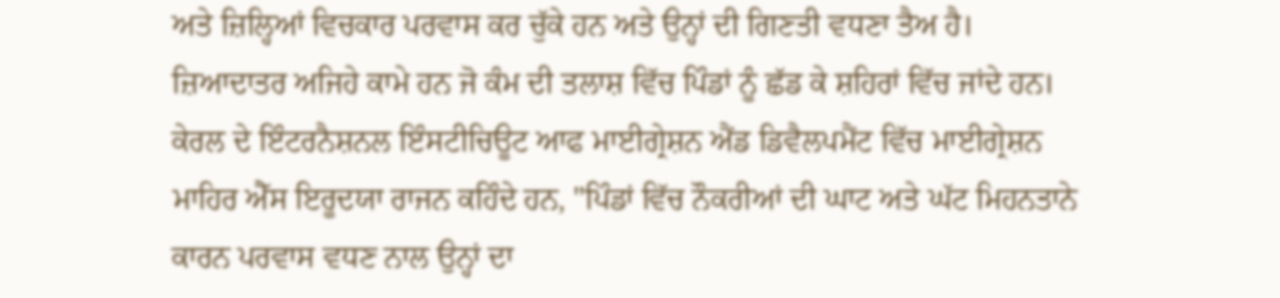ਅਤੇ ਜ਼ਿਲ੍ਹਿਆਂ ਵਿਚਕਾਰ ਪਰਵਾਸ ਕਰ ਚੁੱਕੇ ਹਨ ਅਤੇ ਉਨ੍ਹਾਂ ਦੀ ਗਿਣਤੀ ਵਧਣਾ ਤੈਅ ਹੈ।
ਜ਼ਿਆਦਾਤਰ ਅਜਿਹੇ ਕਾਮੇ ਹਨ ਜੋ ਕੰਮ ਦੀ ਤਲਾਸ਼ ਵਿੱਚ ਪਿੰਡਾਂ ਨੂੰ ਛੱਡ ਕੇ ਸ਼ਹਿਰਾਂ ਵਿੱਚ ਜਾਂਦੇ ਹਨ।
ਕੇਰਲ ਦੇ ਇੰਟਰਨੈਸ਼ਨਲ ਇੰਸਟੀਚਿਊਟ ਆਫ ਮਾਈਗ੍ਰੇਸ਼ਨ ਐਂਡ ਡਿਵੈਲਪਮੈਂਟ ਵਿੱਚ ਮਾਈਗ੍ਰੇਸ਼ਨ ਮਾਹਿਰ ਐੱਸ ਇਰੂਦਯਾ ਰਾਜਨ ਕਹਿੰਦੇ ਹਨ, "ਪਿੰਡਾਂ ਵਿੱਚ ਨੌਕਰੀਆਂ ਦੀ ਘਾਟ ਅਤੇ ਘੱਟ ਮਿਹਨਤਾਨੇ ਕਾਰਨ ਪਰਵਾਸ ਵਧਣ ਨਾਲ ਉਨ੍ਹਾਂ ਦਾ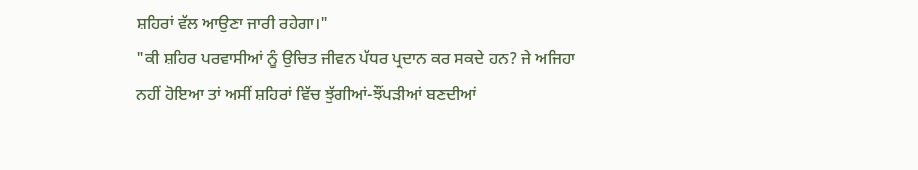ਸ਼ਹਿਰਾਂ ਵੱਲ ਆਉਣਾ ਜਾਰੀ ਰਹੇਗਾ।"
"ਕੀ ਸ਼ਹਿਰ ਪਰਵਾਸੀਆਂ ਨੂੰ ਉਚਿਤ ਜੀਵਨ ਪੱਧਰ ਪ੍ਰਦਾਨ ਕਰ ਸਕਦੇ ਹਨ? ਜੇ ਅਜਿਹਾ ਨਹੀਂ ਹੋਇਆ ਤਾਂ ਅਸੀਂ ਸ਼ਹਿਰਾਂ ਵਿੱਚ ਝੁੱਗੀਆਂ-ਝੌਂਪੜੀਆਂ ਬਣਦੀਆਂ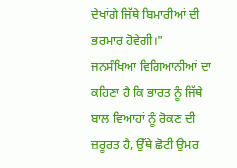ਦੇਖਾਂਗੇ ਜਿੱਥੇ ਬਿਮਾਰੀਆਂ ਦੀ ਭਰਮਾਰ ਹੋਵੇਗੀ।"
ਜਨਸੰਖਿਆ ਵਿਗਿਆਨੀਆਂ ਦਾ ਕਹਿਣਾ ਹੈ ਕਿ ਭਾਰਤ ਨੂੰ ਜਿੱਥੇ ਬਾਲ ਵਿਆਹਾਂ ਨੂੰ ਰੋਕਣ ਦੀ ਜ਼ਰੂਰਤ ਹੈ, ਉੱਥੇ ਛੋਟੀ ਉਮਰ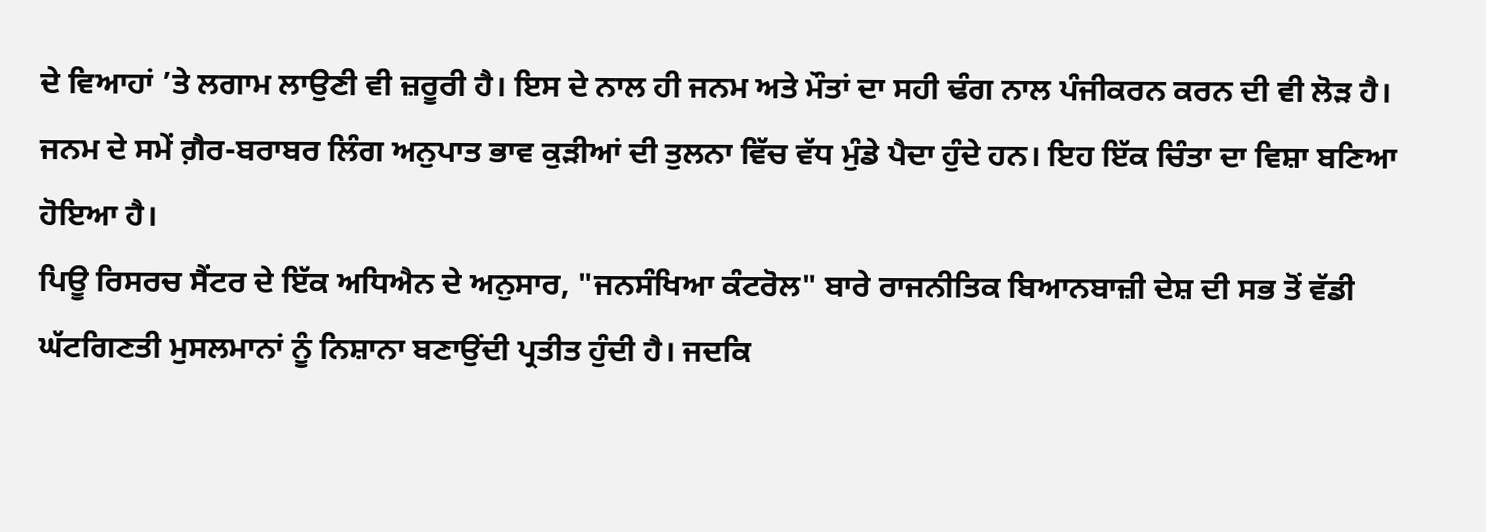ਦੇ ਵਿਆਹਾਂ ’ਤੇ ਲਗਾਮ ਲਾਉਣੀ ਵੀ ਜ਼ਰੂਰੀ ਹੈ। ਇਸ ਦੇ ਨਾਲ ਹੀ ਜਨਮ ਅਤੇ ਮੌਤਾਂ ਦਾ ਸਹੀ ਢੰਗ ਨਾਲ ਪੰਜੀਕਰਨ ਕਰਨ ਦੀ ਵੀ ਲੋੜ ਹੈ।
ਜਨਮ ਦੇ ਸਮੇਂ ਗ਼ੈਰ-ਬਰਾਬਰ ਲਿੰਗ ਅਨੁਪਾਤ ਭਾਵ ਕੁੜੀਆਂ ਦੀ ਤੁਲਨਾ ਵਿੱਚ ਵੱਧ ਮੁੰਡੇ ਪੈਦਾ ਹੁੰਦੇ ਹਨ। ਇਹ ਇੱਕ ਚਿੰਤਾ ਦਾ ਵਿਸ਼ਾ ਬਣਿਆ ਹੋਇਆ ਹੈ।
ਪਿਊ ਰਿਸਰਚ ਸੈਂਟਰ ਦੇ ਇੱਕ ਅਧਿਐਨ ਦੇ ਅਨੁਸਾਰ, "ਜਨਸੰਖਿਆ ਕੰਟਰੋਲ" ਬਾਰੇ ਰਾਜਨੀਤਿਕ ਬਿਆਨਬਾਜ਼ੀ ਦੇਸ਼ ਦੀ ਸਭ ਤੋਂ ਵੱਡੀ ਘੱਟਗਿਣਤੀ ਮੁਸਲਮਾਨਾਂ ਨੂੰ ਨਿਸ਼ਾਨਾ ਬਣਾਉਂਦੀ ਪ੍ਰਤੀਤ ਹੁੰਦੀ ਹੈ। ਜਦਕਿ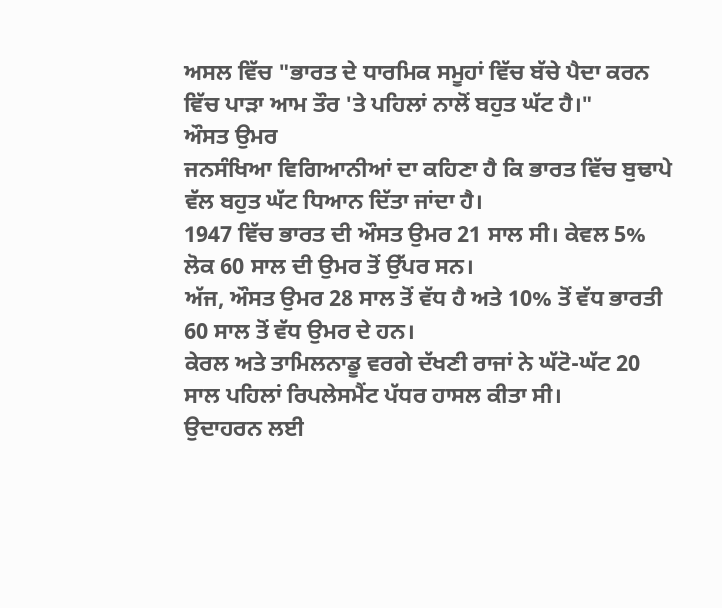ਅਸਲ ਵਿੱਚ "ਭਾਰਤ ਦੇ ਧਾਰਮਿਕ ਸਮੂਹਾਂ ਵਿੱਚ ਬੱਚੇ ਪੈਦਾ ਕਰਨ ਵਿੱਚ ਪਾੜਾ ਆਮ ਤੌਰ 'ਤੇ ਪਹਿਲਾਂ ਨਾਲੋਂ ਬਹੁਤ ਘੱਟ ਹੈ।"
ਔਸਤ ਉਮਰ
ਜਨਸੰਖਿਆ ਵਿਗਿਆਨੀਆਂ ਦਾ ਕਹਿਣਾ ਹੈ ਕਿ ਭਾਰਤ ਵਿੱਚ ਬੁਢਾਪੇ ਵੱਲ ਬਹੁਤ ਘੱਟ ਧਿਆਨ ਦਿੱਤਾ ਜਾਂਦਾ ਹੈ।
1947 ਵਿੱਚ ਭਾਰਤ ਦੀ ਔਸਤ ਉਮਰ 21 ਸਾਲ ਸੀ। ਕੇਵਲ 5% ਲੋਕ 60 ਸਾਲ ਦੀ ਉਮਰ ਤੋਂ ਉੱਪਰ ਸਨ।
ਅੱਜ, ਔਸਤ ਉਮਰ 28 ਸਾਲ ਤੋਂ ਵੱਧ ਹੈ ਅਤੇ 10% ਤੋਂ ਵੱਧ ਭਾਰਤੀ 60 ਸਾਲ ਤੋਂ ਵੱਧ ਉਮਰ ਦੇ ਹਨ।
ਕੇਰਲ ਅਤੇ ਤਾਮਿਲਨਾਡੂ ਵਰਗੇ ਦੱਖਣੀ ਰਾਜਾਂ ਨੇ ਘੱਟੋ-ਘੱਟ 20 ਸਾਲ ਪਹਿਲਾਂ ਰਿਪਲੇਸਮੈਂਟ ਪੱਧਰ ਹਾਸਲ ਕੀਤਾ ਸੀ।
ਉਦਾਹਰਨ ਲਈ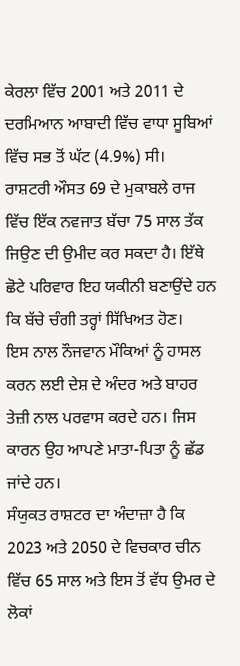ਕੇਰਲਾ ਵਿੱਚ 2001 ਅਤੇ 2011 ਦੇ ਦਰਮਿਆਨ ਆਬਾਦੀ ਵਿੱਚ ਵਾਧਾ ਸੂਬਿਆਂ ਵਿੱਚ ਸਭ ਤੋਂ ਘੱਟ (4.9%) ਸੀ।
ਰਾਸ਼ਟਰੀ ਔਸਤ 69 ਦੇ ਮੁਕਾਬਲੇ ਰਾਜ ਵਿੱਚ ਇੱਕ ਨਵਜਾਤ ਬੱਚਾ 75 ਸਾਲ ਤੱਕ ਜਿਉਣ ਦੀ ਉਮੀਦ ਕਰ ਸਕਦਾ ਹੈ। ਇੱਥੇ ਛੋਟੇ ਪਰਿਵਾਰ ਇਹ ਯਕੀਨੀ ਬਣਾਉਂਦੇ ਹਨ ਕਿ ਬੱਚੇ ਚੰਗੀ ਤਰ੍ਹਾਂ ਸਿੱਖਿਅਤ ਹੋਣ।
ਇਸ ਨਾਲ ਨੌਜਵਾਨ ਮੌਕਿਆਂ ਨੂੰ ਹਾਸਲ ਕਰਨ ਲਈ ਦੇਸ਼ ਦੇ ਅੰਦਰ ਅਤੇ ਬਾਹਰ ਤੇਜ਼ੀ ਨਾਲ ਪਰਵਾਸ ਕਰਦੇ ਹਨ। ਜਿਸ ਕਾਰਨ ਉਹ ਆਪਣੇ ਮਾਤਾ-ਪਿਤਾ ਨੂੰ ਛੱਡ ਜਾਂਦੇ ਹਨ।
ਸੰਯੁਕਤ ਰਾਸ਼ਟਰ ਦਾ ਅੰਦਾਜ਼ਾ ਹੈ ਕਿ 2023 ਅਤੇ 2050 ਦੇ ਵਿਚਕਾਰ ਚੀਨ ਵਿੱਚ 65 ਸਾਲ ਅਤੇ ਇਸ ਤੋਂ ਵੱਧ ਉਮਰ ਦੇ ਲੋਕਾਂ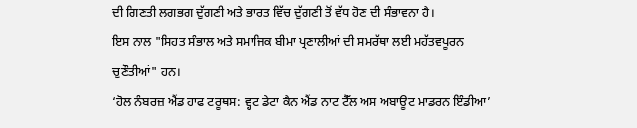ਦੀ ਗਿਣਤੀ ਲਗਭਗ ਦੁੱਗਣੀ ਅਤੇ ਭਾਰਤ ਵਿੱਚ ਦੁੱਗਣੀ ਤੋਂ ਵੱਧ ਹੋਣ ਦੀ ਸੰਭਾਵਨਾ ਹੈ।
ਇਸ ਨਾਲ "ਸਿਹਤ ਸੰਭਾਲ ਅਤੇ ਸਮਾਜਿਕ ਬੀਮਾ ਪ੍ਰਣਾਲੀਆਂ ਦੀ ਸਮਰੱਥਾ ਲਈ ਮਹੱਤਵਪੂਰਨ ਚੁਣੌਤੀਆਂ" ਹਨ।
‘ਹੋਲ ਨੰਬਰਜ਼ ਐਂਡ ਹਾਫ ਟਰੂਥਸ: ਵ੍ਹਟ ਡੇਟਾ ਕੈਨ ਐਂਡ ਨਾਟ ਟੈੱਲ ਅਸ ਅਬਾਊਟ ਮਾਡਰਨ ਇੰਡੀਆ’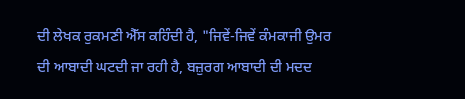ਦੀ ਲੇਖਕ ਰੁਕਮਣੀ ਐੱਸ ਕਹਿੰਦੀ ਹੈ, "ਜਿਵੇਂ-ਜਿਵੇਂ ਕੰਮਕਾਜੀ ਉਮਰ ਦੀ ਆਬਾਦੀ ਘਟਦੀ ਜਾ ਰਹੀ ਹੈ, ਬਜ਼ੁਰਗ ਆਬਾਦੀ ਦੀ ਮਦਦ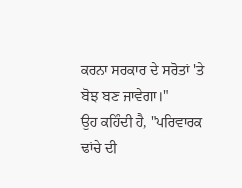ਕਰਨਾ ਸਰਕਾਰ ਦੇ ਸਰੋਤਾਂ 'ਤੇ ਬੋਝ ਬਣ ਜਾਵੇਗਾ।"
ਉਹ ਕਹਿੰਦੀ ਹੈ, "ਪਰਿਵਾਰਕ ਢਾਂਚੇ ਦੀ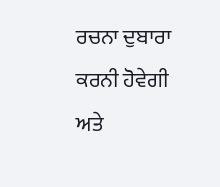ਰਚਨਾ ਦੁਬਾਰਾ ਕਰਨੀ ਹੋਵੇਗੀ ਅਤੇ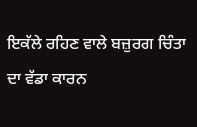ਇਕੱਲੇ ਰਹਿਣ ਵਾਲੇ ਬਜ਼ੁਰਗ ਚਿੰਤਾ ਦਾ ਵੱਡਾ ਕਾਰਨ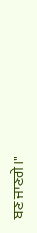ਬਣ ਜਾਣਗੇ।"